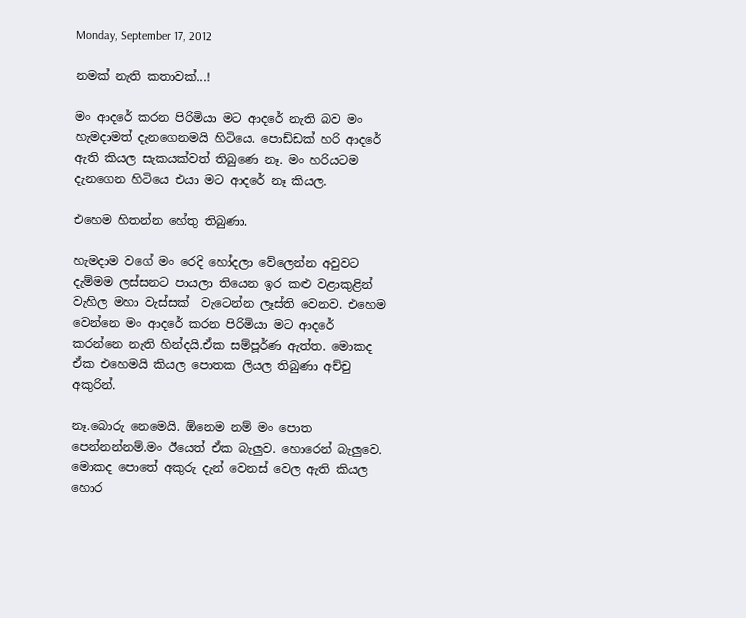Monday, September 17, 2012

නමක් නැති කතාවක්...!

මං ආදරේ කරන පිරිමියා මට ආදරේ නැති බව මං හැමදාමත් දැනගෙනමයි හිටියෙ. පොඩ්ඩක් හරි ආදරේ ඇති කියල සැකයක්වත් තිබුණෙ නෑ. මං හරියටම දැනගෙන හිටියෙ එයා මට ආදරේ නෑ කියල.

එහෙම හිතන්න හේතු තිබුණා.

හැමදාම වගේ මං රෙදි හෝදලා වේලෙන්න අවුවට දැම්මම ලස්සනට පායලා තියෙන ඉර කළු වළාකුළින් වැහිල මහා වැස්සක්  වැටෙන්න ලෑස්ති වෙනව. එහෙම වෙන්නෙ මං ආදරේ කරන පිරිමියා මට ආදරේ කරන්නෙ නැති හින්දයි.ඒක සම්පූර්ණ ඇත්ත. මොකද ඒක එහෙමයි කියල පොතක ලියල තිබුණා අච්චු අකුරින්.

නෑ.බොරු නෙමෙයි. ඕනෙම නම් මං පොත පෙන්නන්නම්.මං ඊයෙත් ඒක බැලුව. හොරෙන් බැලුවෙ. මොකද පොතේ අකුරු දැන් වෙනස් වෙල ඇති කියල හොර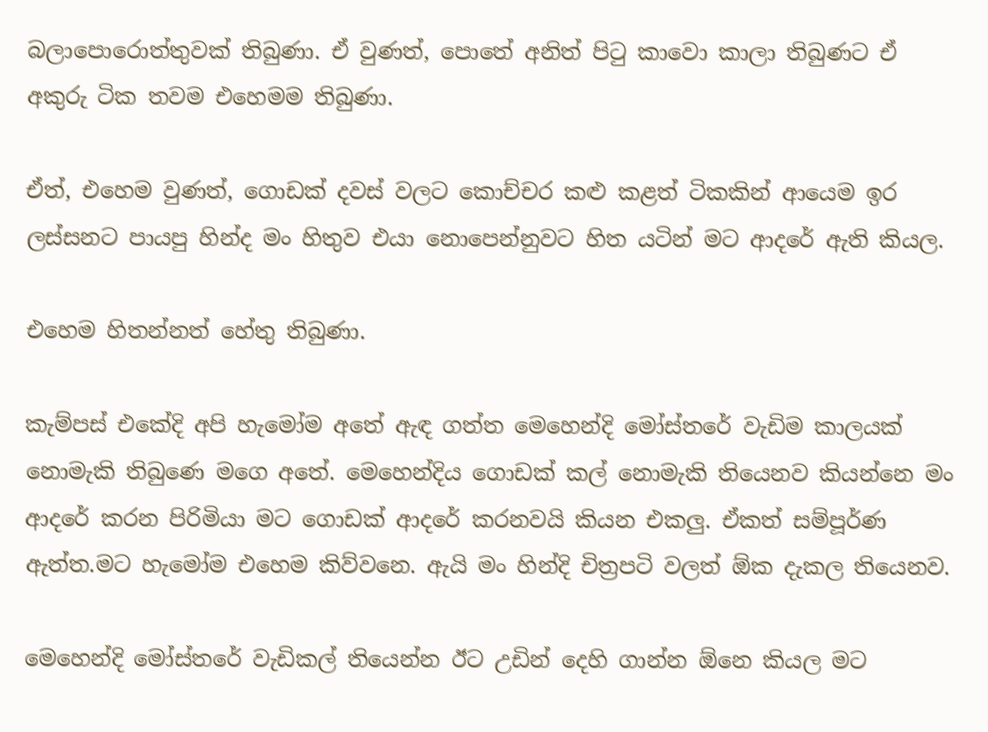බලාපොරොත්තුවක් තිබුණා. ඒ වුණත්, පොතේ අනිත් පිටු කාවො කාලා තිබුණට ඒ අකුරු ටික තවම එහෙමම තිබුණා.

ඒත්, එහෙම වුණත්, ගොඩක් දවස් වලට කොච්චර කළු කළත් ටිකකින් ආයෙම ඉර ලස්සනට පායපු හින්ද මං හිතුව එයා නොපෙන්නුවට හිත යටින් මට ආදරේ ඇති කියල.

එහෙම හිතන්නත් හේතු තිබුණා.

කැම්පස් එකේදි අපි හැමෝම අතේ ඇඳ ගත්ත මෙහෙන්දි මෝස්තරේ වැඩිම කාලයක් නොමැකි තිබුණෙ මගෙ අතේ. මෙහෙන්දිය ගොඩක් කල් නොමැකි තියෙනව කියන්නෙ මං ආදරේ කරන පිරිමියා මට ගොඩක් ආදරේ කරනවයි කියන එකලු. ඒකත් සම්පූර්ණ ඇත්ත.මට හැමෝම එහෙම කිව්වනෙ. ඇයි මං හින්දි චිත්‍රපටි වලත් ඕක දැකල තියෙනව.

මෙහෙන්දි මෝස්තරේ වැඩිකල් තියෙන්න ඊට උඩින් දෙහි ගාන්න ඕනෙ කියල මට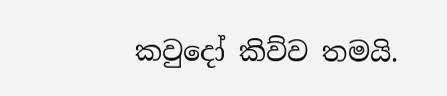කවුදෝ කිව්ව තමයි.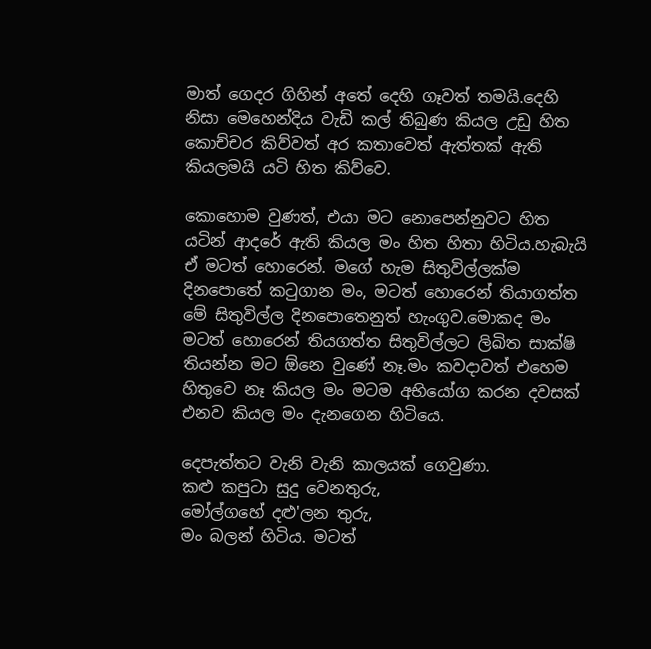මාත් ගෙදර ගිහින් අතේ දෙහි ගෑවත් තමයි.දෙහි නිසා මෙහෙන්දිය වැඩි කල් තිබුණ කියල උඩු හිත කොච්චර කිව්වත් අර කතාවෙත් ඇත්තක් ඇති කියලමයි යටි හිත කිව්වෙ.

කොහොම වුණත්, එයා මට නොපෙන්නුවට හිත යටින් ආදරේ ඇති කියල මං හිත හිතා හිටිය.හැබැයි ඒ මටත් හොරෙන්. මගේ හැම සිතුවිල්ලක්ම දිනපොතේ කටුගාන මං, මටත් හොරෙන් තියාගත්ත මේ සිතුවිල්ල දිනපොතෙනුත් හැංගුව.මොකද මං මටත් හොරෙන් තියගත්ත සිතුවිල්ලට ලිඛිත සාක්ෂි තියන්න මට ඕනෙ වුණේ නෑ.මං කවදාවත් එහෙම හිතුවෙ නෑ කියල මං මටම අභියෝග කරන දවසක් එනව කියල මං දැනගෙන හිටියෙ.

දෙපැත්තට වැනි වැනි කාලයක් ගෙවුණා.
කළු කපුටා සුදු වෙනතුරු,
මෝල්ගහේ දළු'ලන තුරු,
මං බලන් හිටිය. මටත්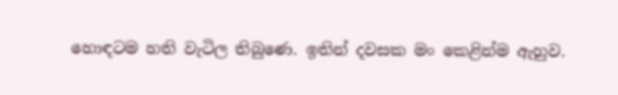හොඳටම හති වැටිල තිබුණෙ. ඉතින් දවසක මං කෙළින්ම ඇහුව.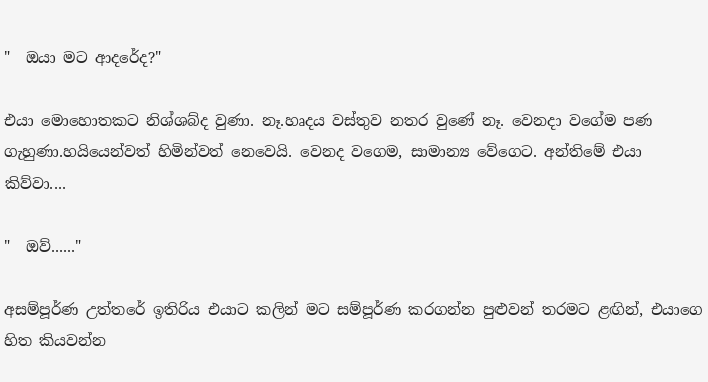"  ඔයා මට ආදරේද?"

එයා මොහොතකට නිශ්ශබ්ද වුණා. නෑ.හෘදය වස්තුව නතර වුණේ නෑ. වෙනදා වගේම පණ ගැහුණා.හයියෙන්වත් හිමින්වත් නෙවෙයි. වෙනද වගෙම, සාමාන්‍ය වේගෙට. අන්තිමේ එයා කිව්වා....

"  ඔව්......"

අසම්පූර්ණ උත්තරේ ඉතිරිය එයාට කලින් මට සම්පූර්ණ කරගන්න පුළුවන් තරමට ළඟින්, එයාගෙ හිත කියවන්න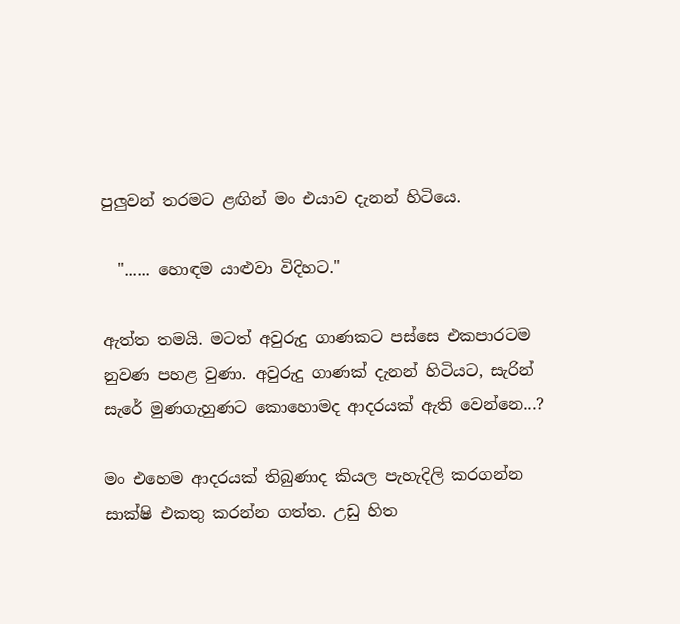පුලුවන් තරමට ළඟින් මං එයාව දැනන් හිටියෙ.

  "...... හොඳම යාළුවා විදිහට."

ඇත්ත තමයි. මටත් අවුරුදු ගාණකට පස්සෙ එකපාරටම නුවණ පහළ වුණා. අවුරුදු ගාණක් දැනන් හිටියට, සැරින් සැරේ මුණගැහුණට කොහොමද ආදරයක් ඇති වෙන්නෙ...?

මං එහෙම ආදරයක් තිබුණාද කියල පැහැදිලි කරගන්න සාක්ෂි එකතු කරන්න ගත්ත. උඩු හිත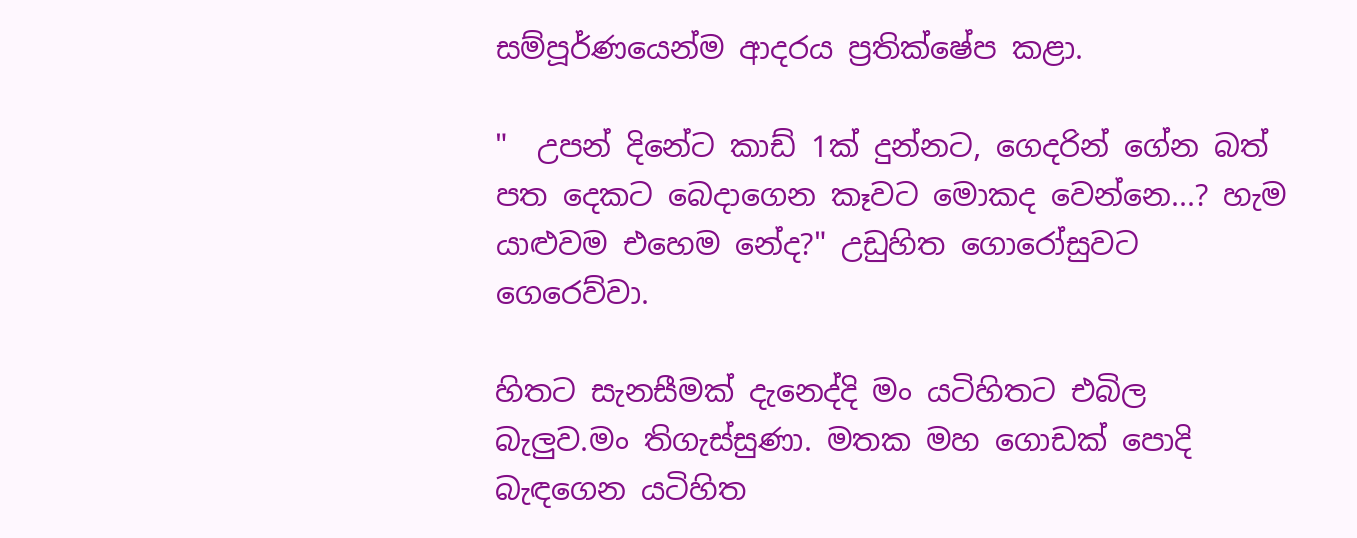සම්පූර්ණයෙන්ම ආදරය ප්‍රතික්ෂේප කළා.

"  උපන් දිනේට කාඩ් 1ක් දුන්නට, ගෙදරින් ගේන බත් පත දෙකට බෙදාගෙන කෑවට මොකද වෙන්නෙ...? හැම යාළුවම එහෙම නේද?" උඩුහිත ගොරෝසුවට ගෙරෙව්වා.

හිතට සැනසීමක් දැනෙද්දි මං යටිහිතට එබිල බැලුව.මං තිගැස්සුණා. මතක මහ ගොඩක් පොදි බැඳගෙන යටිහිත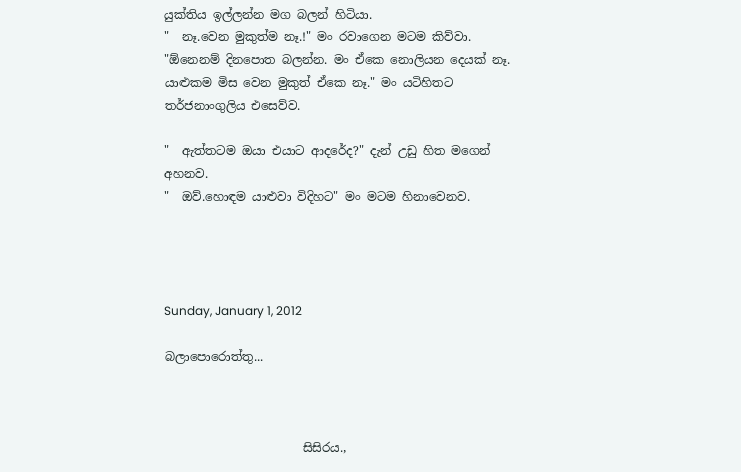යුක්තිය ඉල්ලන්න මග බලන් හිටියා.
"  නෑ.වෙන මුකුත්ම නෑ.!" මං රවාගෙන මටම කිව්වා.
"ඕනෙනම් දිනපොත බලන්න. මං ඒකෙ නොලියන දෙයක් නෑ. යාළුකම මිස වෙන මුකුත් ඒකෙ නෑ." මං යටිහිතට තර්ජනාංගුලිය එසෙව්ව.

"  ඇත්තටම ඔයා එයාට ආදරේද?" දැන් උඩු හිත මගෙන් අහනව.
"  ඔව්.හොඳම යාළුවා විදිහට" මං මටම හිනාවෙනව.




Sunday, January 1, 2012

බලාපොරොත්තු...



                       සිසිරය.,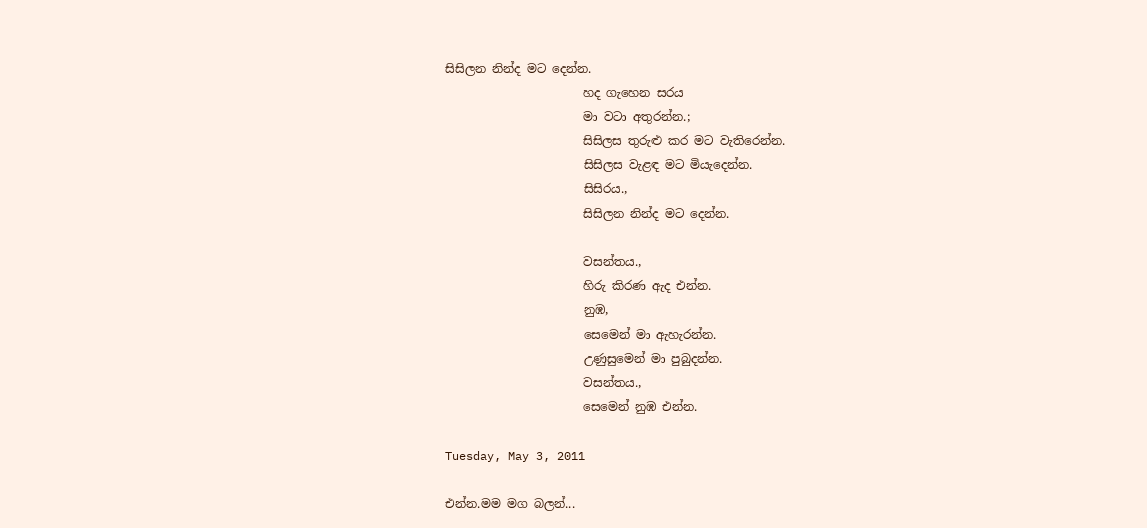සිසිලන නින්ද මට දෙන්න.
                       හද ගැහෙන සරය
                       මා වටා අතුරන්න.;
                       සිසිලස තුරුළු කර මට වැතිරෙන්න.
                       සිසිලස වැළඳ මට මියැදෙන්න.
                       සිසිරය.,
                       සිසිලන නින්ද මට දෙන්න.

                       වසන්තය.,
                       හිරු කිරණ ඇද එන්න.
                       නුඹ,
                       සෙමෙන් මා ඇහැරන්න.
                       උණුසුමෙන් මා පුබුදන්න.
                       වසන්තය.,
                       සෙමෙන් නුඹ එන්න.

Tuesday, May 3, 2011

එන්න.මම මග බලන්...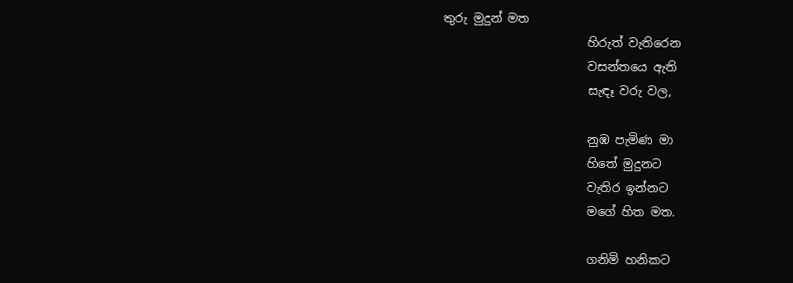තුරු මුදුන් මත
                        හිරුත් වැතිරෙන
                        වසන්තයෙ ඇති
                        සැඳෑ වරු වල,

                        නුඹ පැමිණ මා
                        හිතේ මුදුනට
                        වැතිර ඉන්නට
                        මගේ හිත මත.

                        ගනිමි හනිකට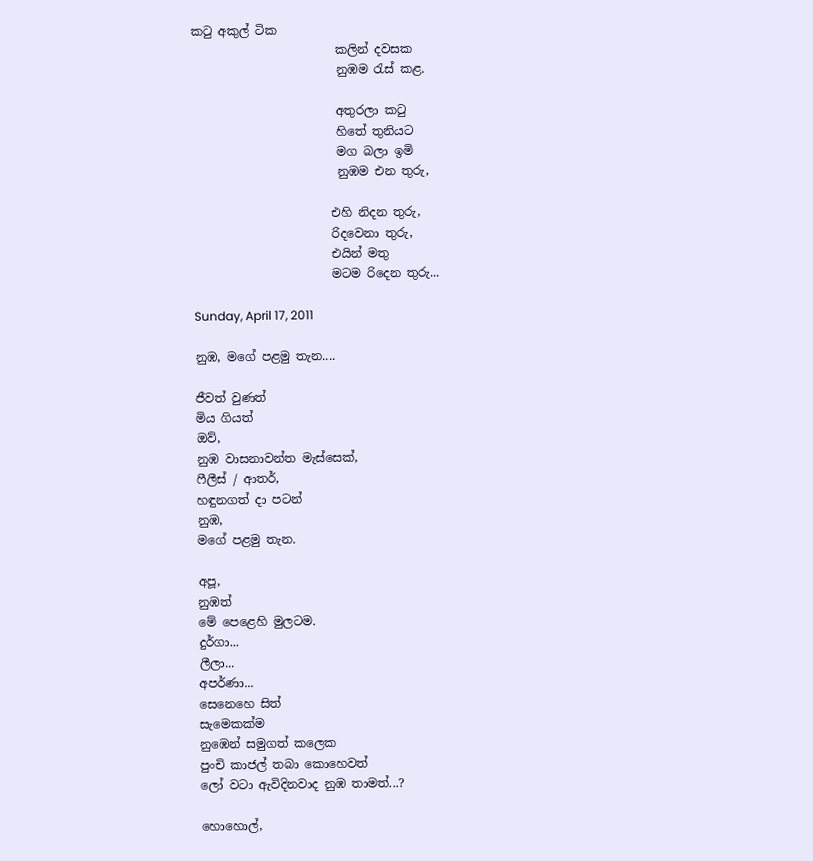කටු අකුල් ටික
                        කලින් දවසක
                        නුඹම රැස් කළ.

                        අතුරලා කටු
                        හිතේ තුනියට
                        මග බලා ඉමි
                        නුඹම එන තුරු,

                       එහි නිදන තුරු,
                       රිදවෙනා තුරු,
                       එයින් මතු
                       මටම රිදෙන තුරු...

Sunday, April 17, 2011

නුඹ, මගේ පළමු තැන....

ජීවත් වුණත්
මිය ගියත්
ඔව්,
නුඹ වාසනාවන්ත මැස්සෙක්,
ෆීලීස් / ආතර්,
හඳුනගත් දා පටන්
නුඹ,
මගේ පළමු තැන.

අපූ,
නුඹත්
මේ පෙළෙහි මුලටම.
දුර්ගා...
ලීලා...
අපර්ණා...
සෙනෙහෙ සිත්
සැමෙකක්ම
නුඹෙන් සමුගත් කලෙක
පුංචි කාජල් තබා කොහෙවත්
ලෝ වටා ඇවිදිනවාද නුඹ තාමත්...?

හොහොල්,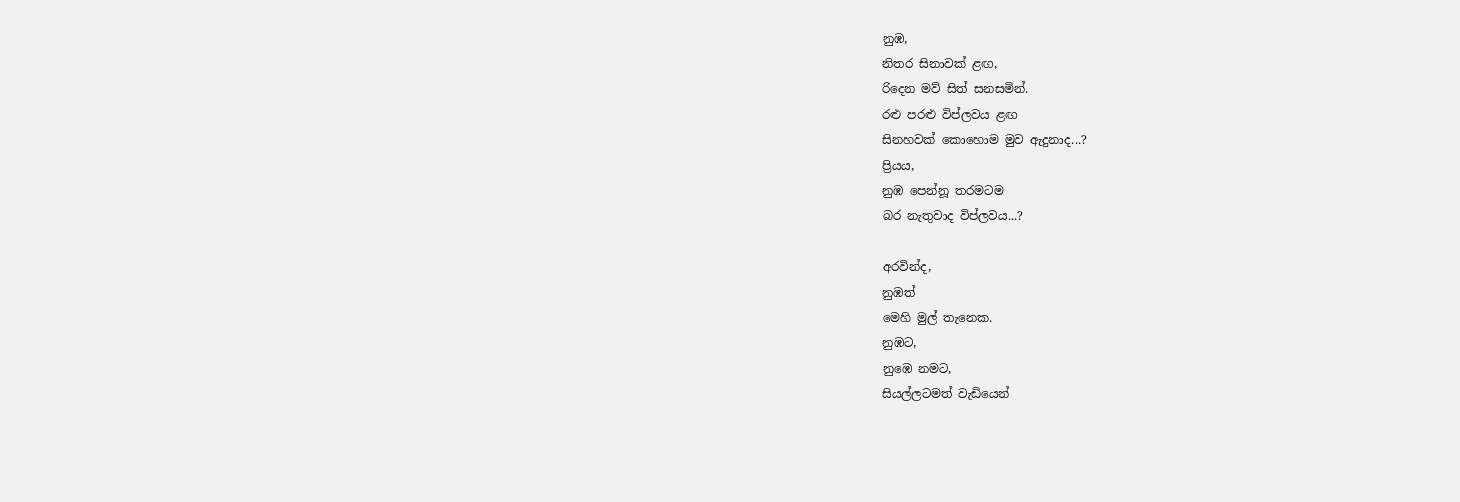නුඹ,
නිතර සිනාවක් ළඟ,
රිදෙන මව් සිත් සනසමින්.
රළු පරළු විප්ලවය ළඟ
සිනහවක් කොහොම මුව ඇදුනාද...?
ප්‍රියය,
නුඹ පෙන්නූ තරමටම
බර නැතුවාද විප්ලවය...?

අරවින්ද,
නුඹත්
මෙහි මුල් තැනෙක.
නුඹට,
නුඹෙ නමට,
සියල්ලටමත් වැඩියෙන්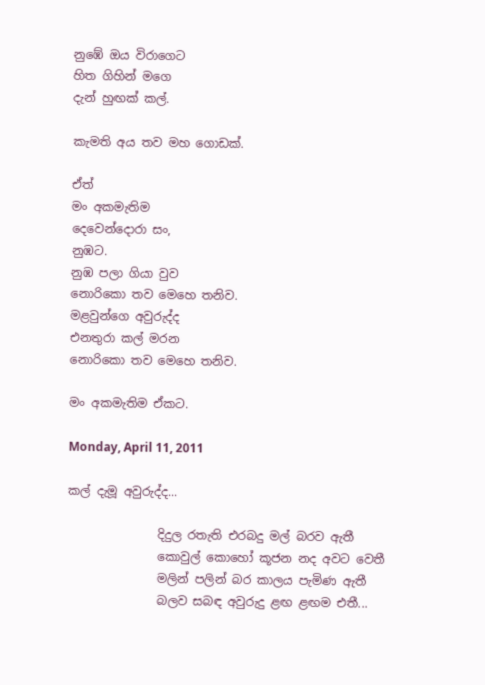නුඹේ ඔය විරාගෙට
හිත ගිහින් මගෙ
දැන් හුඟක් කල්.

කැමති අය තව මහ ගොඩක්.

ඒත්
මං අකමැතිම
දෙවෙන්දොරා සං,
නුඹට.
නුඹ පලා ගියා වුව
නොරිකො තව මෙහෙ තනිව.
මළවුන්ගෙ අවුරුද්ද
එනතුරා කල් මරන
නොරිකො තව මෙහෙ තනිව.

මං අකමැතිම ඒකට.

Monday, April 11, 2011

කල් දැමූ අවුරුද්ද...

               දිදුල රතැති එරබදු මල් බරව ඇතී
               කොවුල් කොහෝ කූජන නද අවට වෙතී
               මලින් පලින් බර කාලය පැමිණ ඇතී
               බලව සබඳ අවුරුදු ළඟ ළඟම එතී...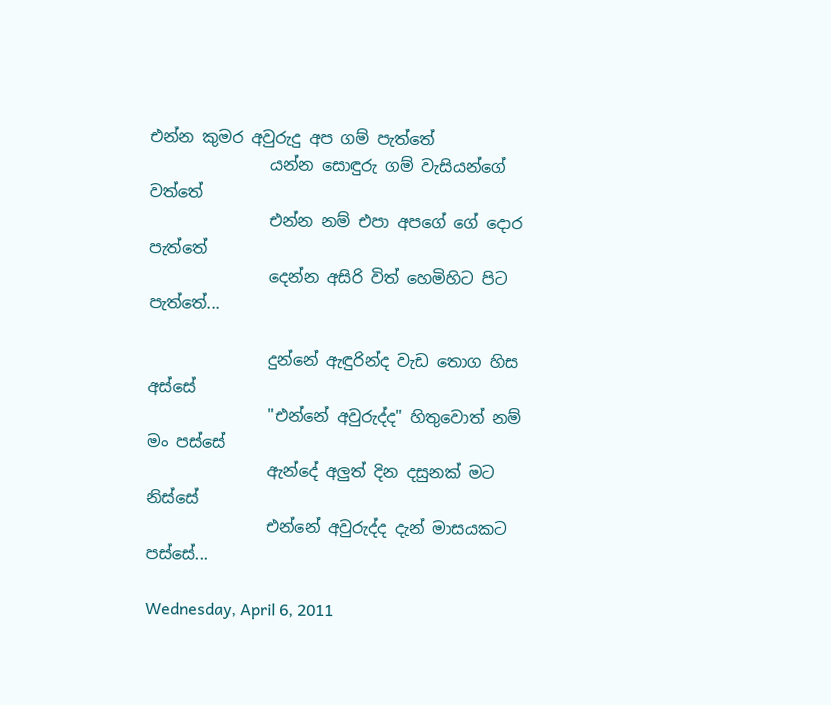එන්න කුමර අවුරුදු අප ගම් පැත්තේ
               යන්න සොඳුරු ගම් වැසියන්ගේ වත්තේ
               එන්න නම් එපා අපගේ ගේ දොර පැත්තේ
               දෙන්න අසිරි විත් හෙමිහිට පිට පැත්තේ...

               දුන්නේ ඇඳුරින්ද වැඩ තොග හිස අස්සේ
               "එන්නේ අවුරුද්ද" හිතුවොත් නම් මං පස්සේ
               ඇන්දේ අලුත් දින දසුනක් මට නිස්සේ
               එන්නේ අවුරුද්ද දැන් මාසයකට පස්සේ...

Wednesday, April 6, 2011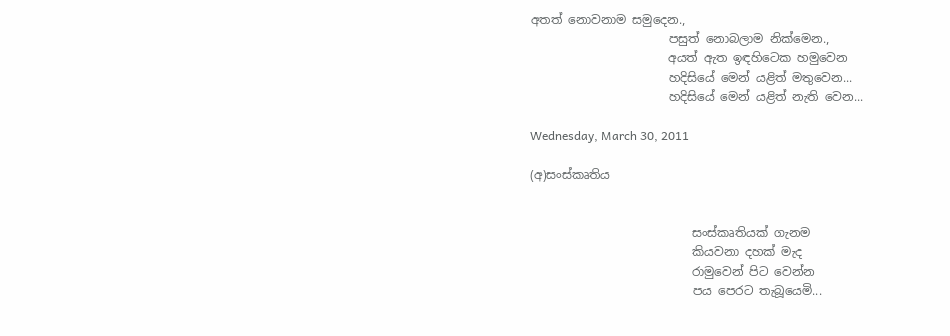අතත් නොවනාම සමුදෙන.,
                       පසුත් නොබලාම නික්මෙන.,
                       අයත් ඇත ඉඳහිටෙක හමුවෙන
                       හදිසියේ මෙන් යළිත් මතුවෙන...
                       හදිසියේ මෙන් යළිත් නැති වෙන...

Wednesday, March 30, 2011

(අ)සංස්කෘතිය


                           සංස්කෘතියක් ගැනම
                           කියවනා දහක් මැද
                           රාමුවෙන් පිට වෙන්න
                           පය පෙරට තැබූයෙමි...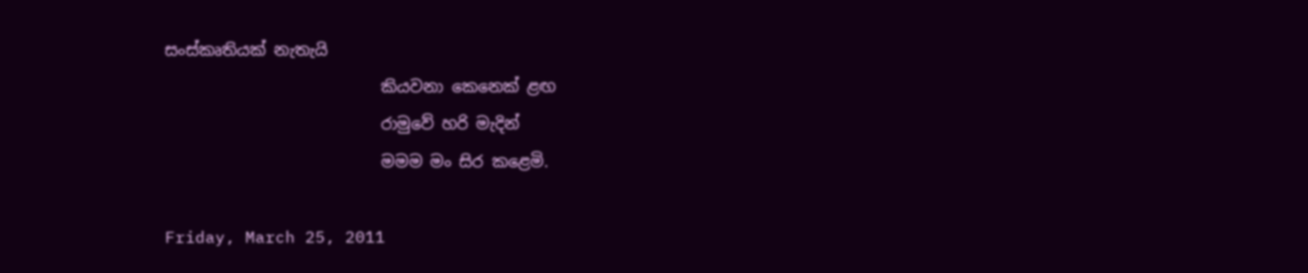සංස්කෘතියක් නැතැයි
                           කියවනා කෙනෙක් ළඟ
                           රාමුවේ හරි මැදින්
                           මමම මං සිර කළෙමි.

Friday, March 25, 2011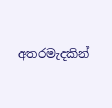අතරමැදකින්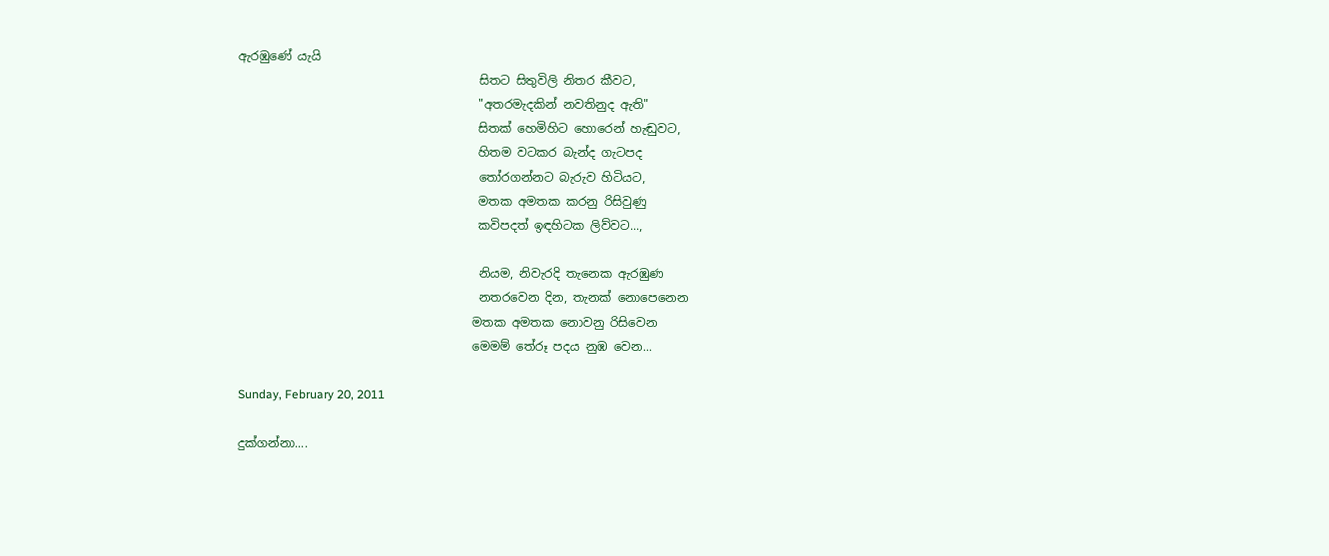ඇරඹුණේ ‍යැයි
                                        සිතට සිතුවිලි නිතර කීවට,
                                        "අතරමැදකින් නවතිනුද ඇති"
                                        සිතක් හෙමිහිට හොරෙන් හැඬුවට,
                                        හිතම වටකර බැන්ද ගැටපද
                                        තෝරගන්නට බැරුව හිටියට,
                                        මතක අමතක කරනු රිසිවුණු
                                        කවිපදත් ඉඳහිටක ලිව්වට...,

                                        නියම, නිවැරදි තැනෙක ඇරඹුණ
                                        නතරවෙන දින, තැනක් නොපෙනෙන
                                       මතක අමතක නොවනු රිසිවෙන
                                       මෙමම් තේරූ පදය නුඹ වෙන...

Sunday, February 20, 2011

දුක්ගන්නා....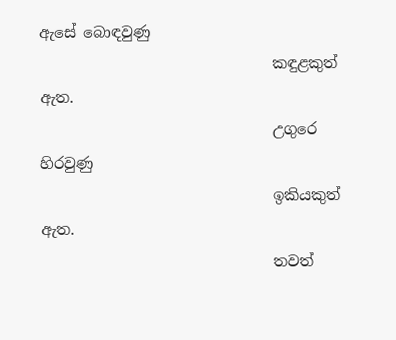ඇසේ බොඳවුණු
                               කඳුළකුත් ඇත.
                               උගුරෙ හිරවුණු
                               ඉකියකුත් ඇත.
                               තවත්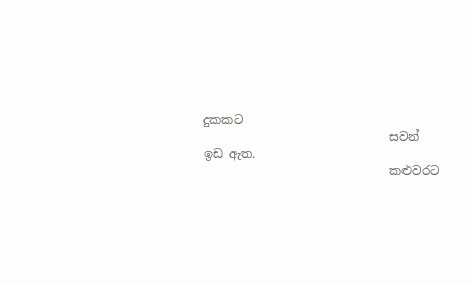දුකකට
                               සවන් ඉඩ ඇත.
                               කළුවරට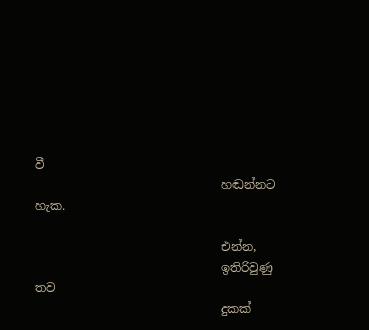වී
                               හඬන්නට හැක.

                               එන්න,
                               ඉතිරිවුණු තව
                               දුකක්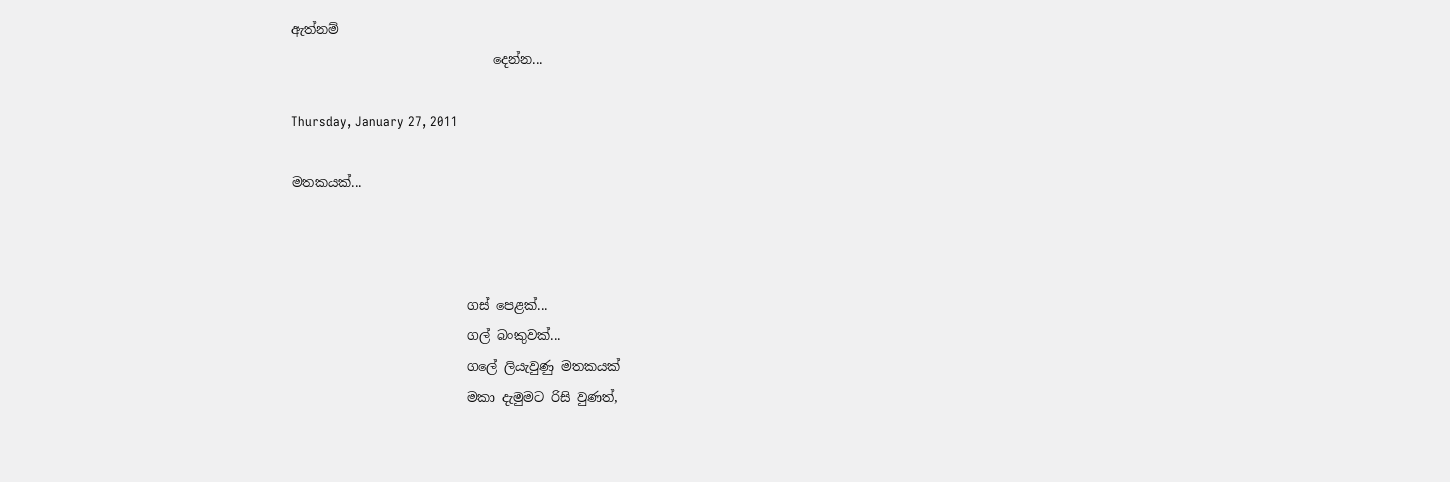ඇත්නම්
                               දෙන්න...

Thursday, January 27, 2011

මතකයක්...



                           ගස් පෙළක්...
                           ගල් බංකුවක්...
                           ගලේ ලියැවුණු මතකයක්
                           මකා දැමුමට රිසි වුණත්,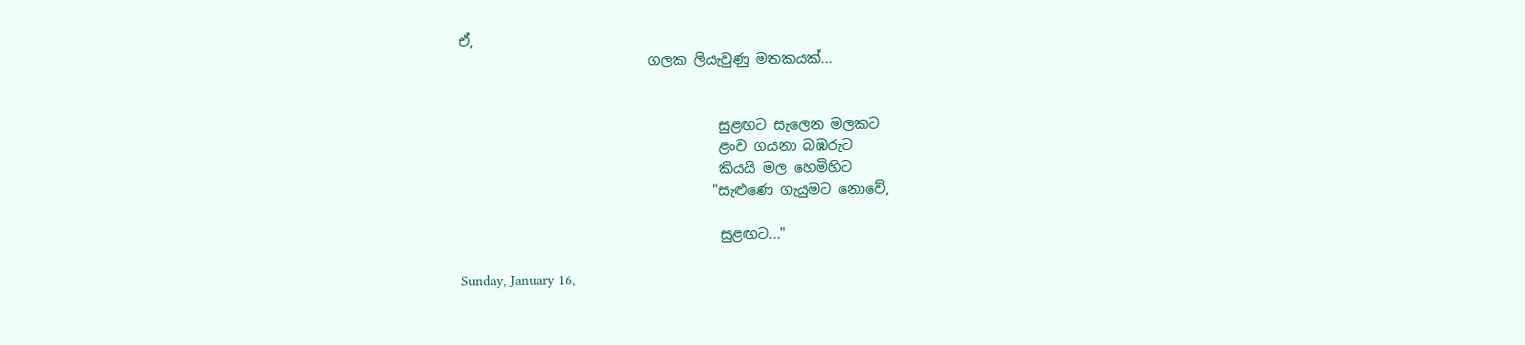ඒ,
                           ගලක ලියැවුණු මතකයක්...


                                     සුළඟට සැලෙන මලකට
                                     ළංව ගයනා බඹරුට
                                     කියයි මල හෙමිහිට
                                    "සැළුණෙ ගැයුමට නොවේ,

                                     සුළඟට..."

Sunday, January 16,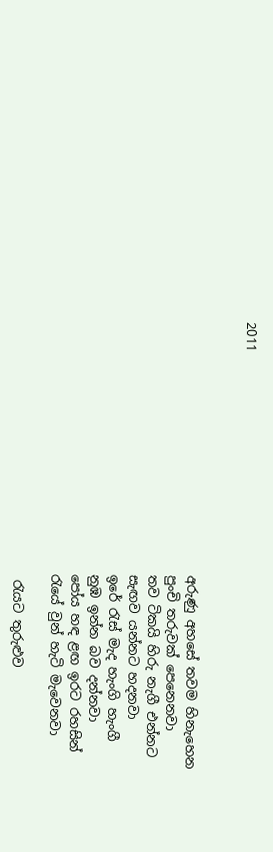2011


                                       අරුණු අහසේ තවම හිනැහෙන
                                       පුංචි තරුවක් පෙනෙනවා
                                       තව ටිකයි හිරු නැගී එන්නට
                                       සැඟව යන්නට හදනවා
                                       ඉරේ රැස් මැද හැංගි හැංගී
                                       නුඹ ඉන්න බව දන්නවා
                                       පෝය හඳ ළඟ ඉරට රහසින්
                                       රැයේ වුන් හැටි මැවෙනවා

                                        රැ‍යට තුරුළුව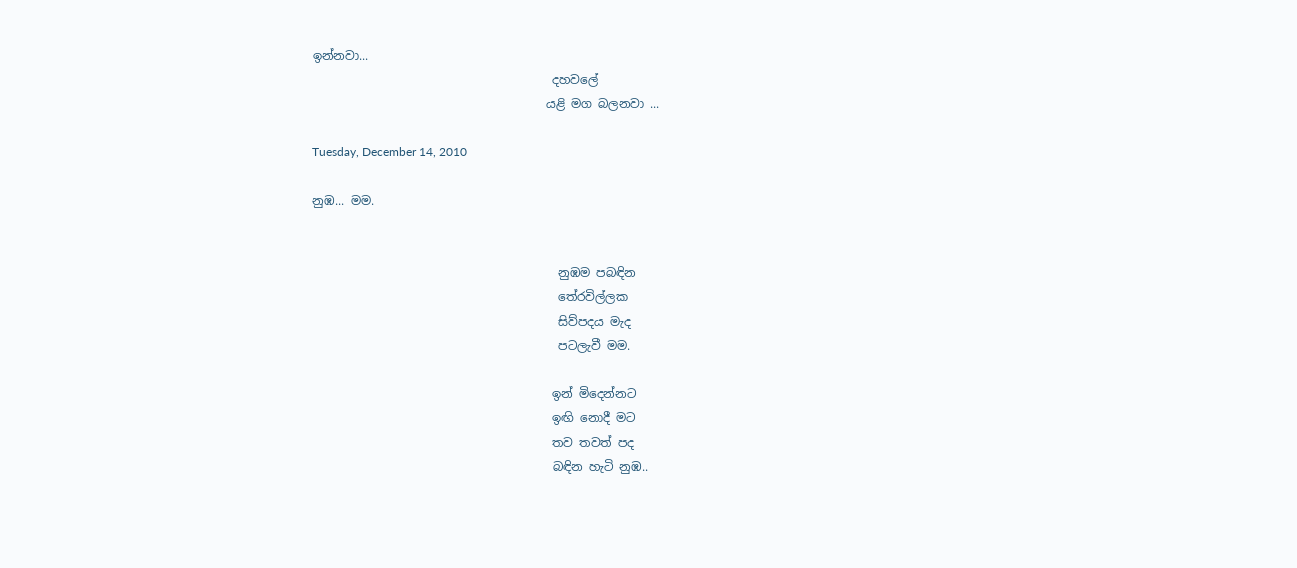ඉන්නවා...
                                        දහවලේ
                                       යළි මග බලනවා ...

Tuesday, December 14, 2010

නුඹ... මම.


                                         නුඹම පබඳින
                                         තේරවිල්ලක
                                         සිව්පදය මැද
                                         පටලැවී මම.

                                        ඉන් මිදෙන්නට
                                        ඉඟි නොදී මට
                                        තව තවත් පද
                                        බඳින හැටි නුඹ..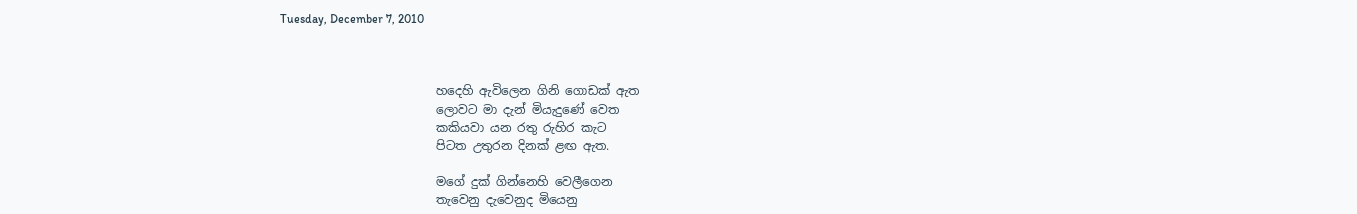Tuesday, December 7, 2010



                          හදෙහි ඇවිලෙන ගිනි ගොඩක් ඇත
                          ලොවට මා දැන් මියැදුණේ වෙත
                          කකියවා යන රතු රුහිර කැට
                          පිටත උතුරන දිනක් ළඟ ඇත.

                          මගේ දුක් ගින්නෙහි වෙලීගෙන
                          තැවෙනු දැවෙනුද මියෙනු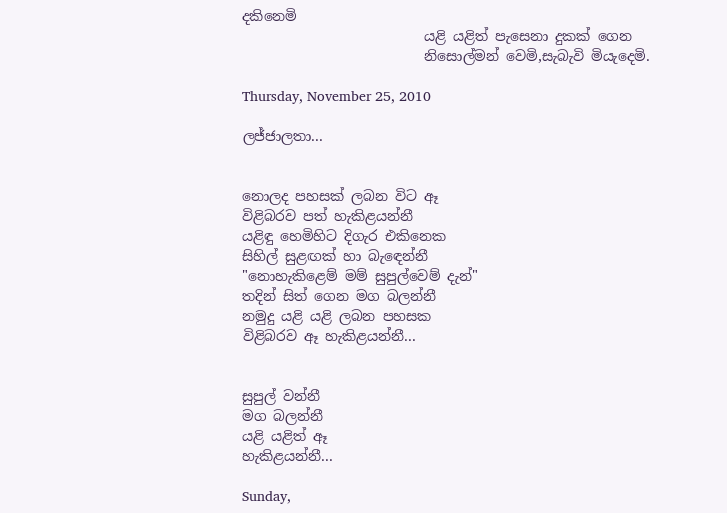දකිනෙමි
                          යළි යළිත් පැසෙනා දුකක් ගෙන
                          නිසොල්මන් වෙමි,සැබැවි මියැදෙමි.

Thursday, November 25, 2010

ලජ්ජාලතා...


නොලද පහසක් ලබන විට ඈ
විළිබරව පත් හැකිළයන්නී
යළිඳු හෙමිහිට දිගැර එකිනෙක
සිහිල් සුළඟක් හා බැඳෙන්නී
"නොහැකිළෙම් මම් සුපුල්වෙම් දැන්"
තදින් සිත් ගෙන මග බලන්නී
නමුදු යළි යළි ලබන පහසක
විළිබරව ඈ හැකිළයන්නී...


සුපුල් වන්නී
මග බලන්නී
යළි යළිත් ඈ
හැකිළයන්නී...

Sunday,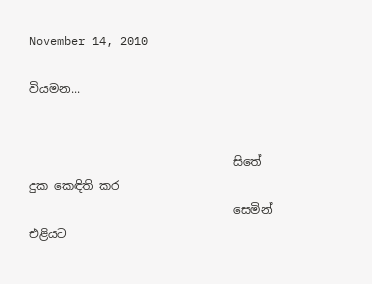November 14, 2010

වියමන...


                                  සිතේ දුක කෙඳිති කර
                                  සෙමින් එළියට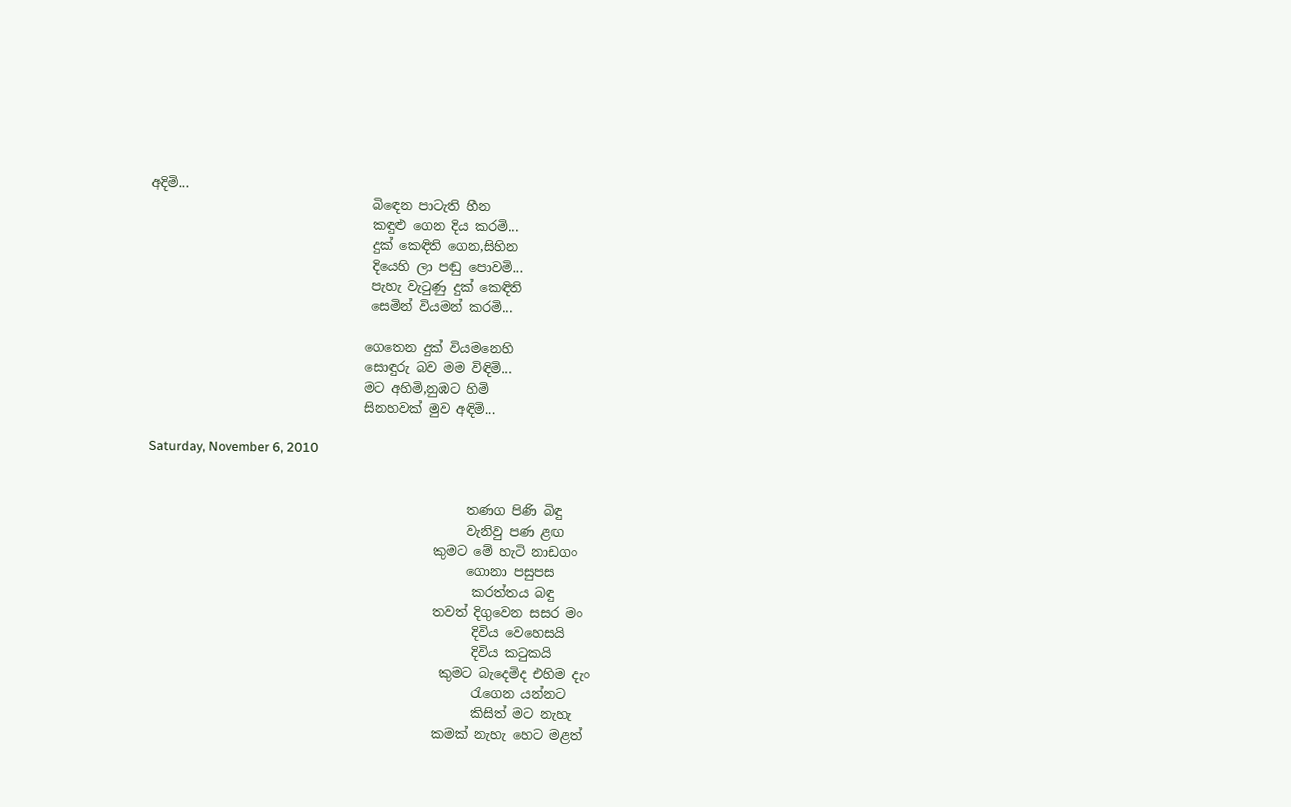අදිමි...
                                  බිඳෙන පාටැති හීන
                                  කඳුළු ගෙන දිය කරමි...
                                  දුක් කෙඳිති ගෙන,සිහින
                                  දියෙහි ලා පඬු පොවමි...
                                  පැහැ වැටුණු දුක් කෙඳිති
                                  සෙමින් වියමන් කරමි...

                                 ගෙතෙන දුක් වියමනෙහි
                                 සොඳුරු බව මම විඳිමි...
                                 මට අහිමි,නුඹට හිමි
                                 සිනහවක් මුව අඳිමි...

Saturday, November 6, 2010


                                                 තණග පිණි බිඳු
                                                 වැනිවු පණ ළඟ
                                            කුමට මේ හැටි නාඩගං
                                                 ගොනා පසුපස
                                                  කරත්තය බඳු
                                            තවත් දිගුවෙන සසර මං
                                                  දිවිය වෙහෙසයි
                                                  දිවිය කටුකයි
                                             කුමට බැදෙමිද එහිම දැං
                                                  රැගෙන යන්නට
                                                  කිසිත් මට නැහැ
                                            කමක් නැහැ හෙට මළත්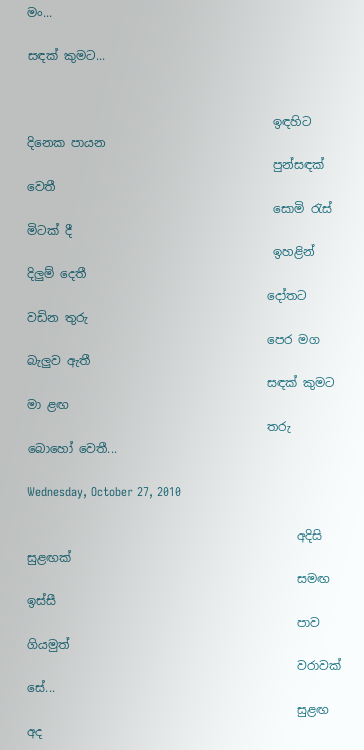මං...

සඳක් කුමට...


                                         ඉඳහිට දිනෙක පායන
                                         පුන්සඳක් වෙතී
                                         සොමි රැස් මිටක් දී
                                         ඉහළින් දිලුම් දෙතී
                                        දෝතට වඩින තුරු
                                        පෙර මග බැලුව ඇතී
                                        සඳක් කුමට මා ළඟ
                                        තරු බොහෝ වෙතී...

Wednesday, October 27, 2010

                                             අදිසි සුළඟක්
                                             සමඟ ඉස්සී
                                             පාව ගියමුත්
                                             වරාවක් සේ...
                                             සුළඟ අද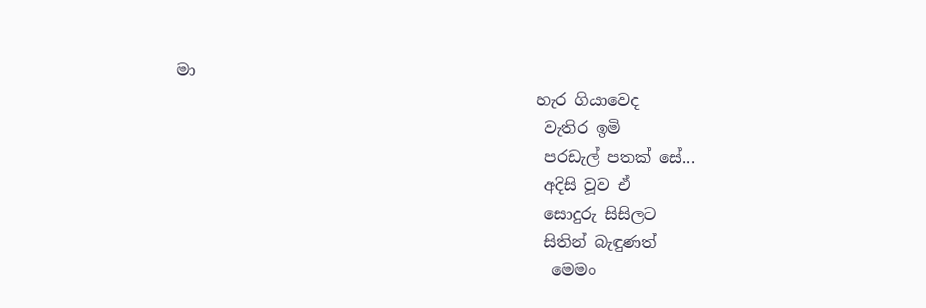මා
                                             හැර ගියාවෙද
                                              වැතිර ඉමි
                                              පරඩැල් පතක් සේ...
                                              අදිසි වූව ඒ
                                              සොදුරු සිසිලට
                                              සිතින් බැඳුණත්
                                               මෙමං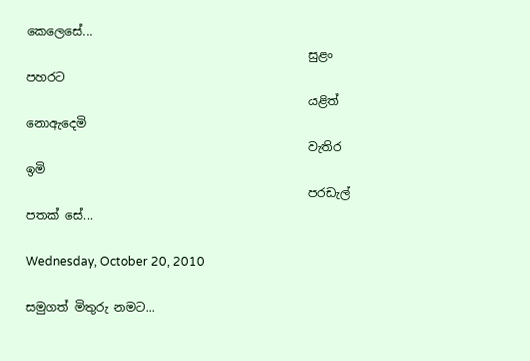කෙලෙසේ...
                                               සුළං පහරට
                                               යළිත් නොඇදෙමි
                                               වැතිර ඉමි
                                               පරඩැල් පතක් සේ...

Wednesday, October 20, 2010

සමුගත් මිතුරු නමට...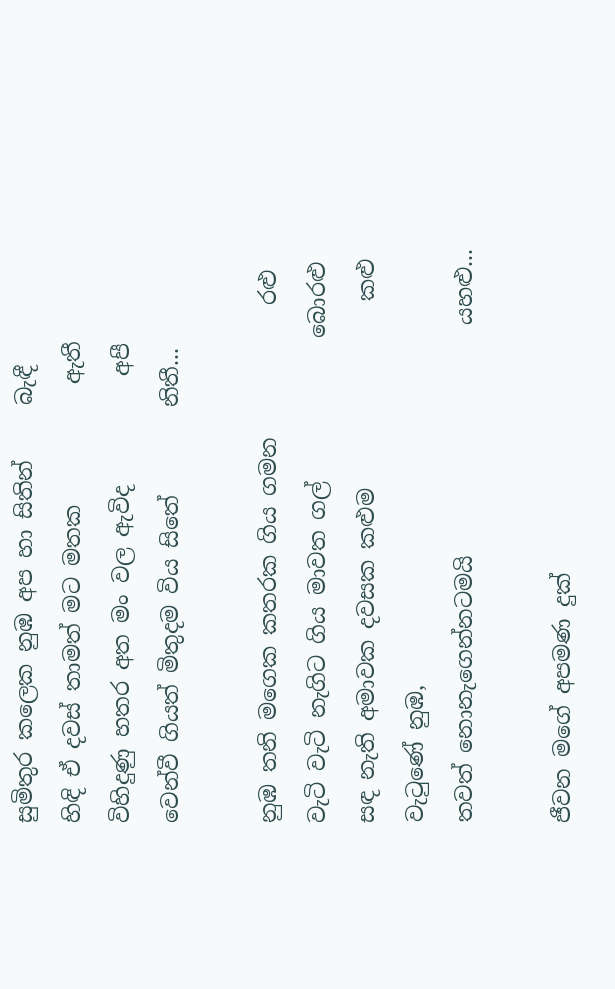සුමිතුර කලෙක නුඹ අප හා සිතින්     බැඳී
හිඳි ඒ දවස් තාමත් මට මතක           ඇතී
විහිදුණු හතර අත මං වල ඇවිද          අපී
වෙන්වී ගියත් මිතුදම විය සිතේ        නිතී...

නුඹ තනි මගෙක කතරක ගිය ගමන            රළු
වැටි වැටි නැගිට ගිය මාවත ගල්             බොරළු
සඳ නැති අමාවක දවසක කළුම                 කළු
වැටුණේ නුඹ,
තවත් නොනැගෙන්නටමයි                     යහළු...

ජීවන මගේ අපමණ දුක්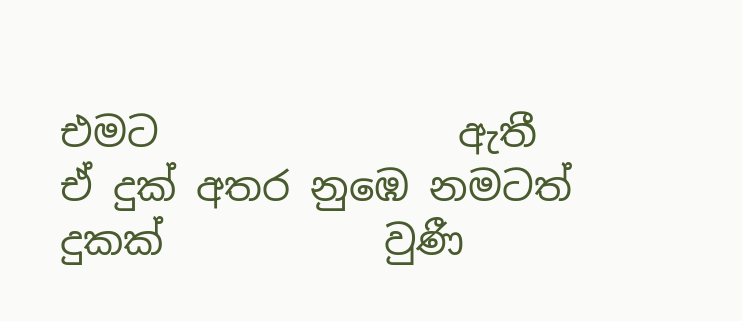එමට               ඇතී
ඒ දුක් අතර නුඹෙ නමටත් දුකක්           වුණී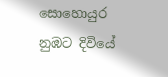සොහොයුර නුඹට දිවියේ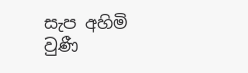සැප අහිමි        වුණී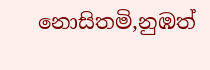නොසිතමි,නුඹත්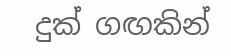දුක් ගඟකින්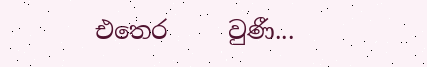එතෙර     වුණී...